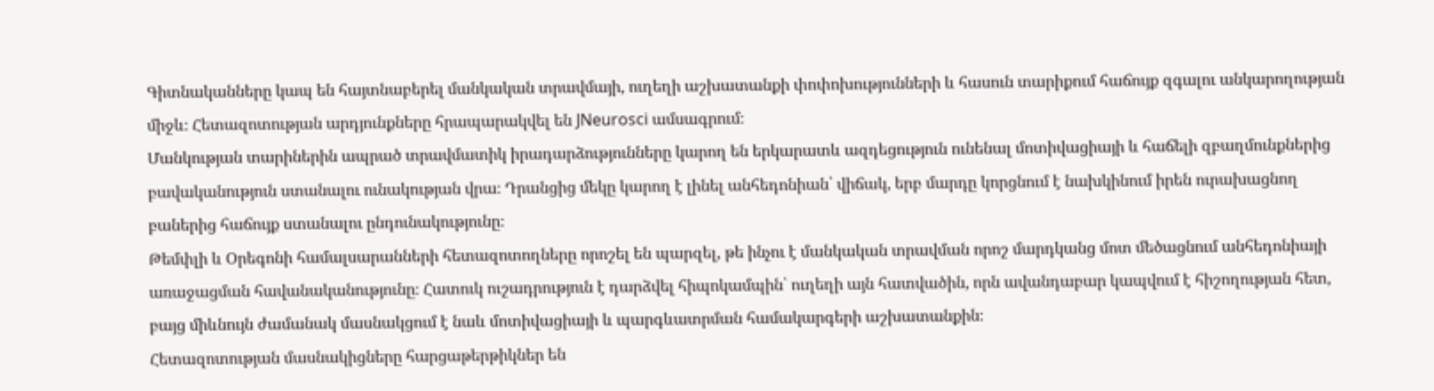Գիտնականները կապ են հայտնաբերել մանկական տրավմայի, ուղեղի աշխատանքի փոփոխությունների և հասուն տարիքում հաճույք զգալու անկարողության միջև։ Հետազոտության արդյունքները հրապարակվել են JNeurosci ամսագրում։
Մանկության տարիներին ապրած տրավմատիկ իրադարձությունները կարող են երկարատև ազդեցություն ունենալ մոտիվացիայի և հաճելի զբաղմունքներից բավականություն ստանալու ունակության վրա։ Դրանցից մեկը կարող է լինել անհեդոնիան՝ վիճակ, երբ մարդը կորցնում է նախկինում իրեն ուրախացնող բաներից հաճույք ստանալու ընդունակությունը։
Թեմփլի և Օրեգոնի համալսարանների հետազոտողները որոշել են պարզել, թե ինչու է մանկական տրավման որոշ մարդկանց մոտ մեծացնում անհեդոնիայի առաջացման հավանականությունը։ Հատուկ ուշադրություն է դարձվել հիպոկամպին՝ ուղեղի այն հատվածին, որն ավանդաբար կապվում է հիշողության հետ, բայց միևնույն ժամանակ մասնակցում է նաև մոտիվացիայի և պարգևատրման համակարգերի աշխատանքին։
Հետազոտության մասնակիցները հարցաթերթիկներ են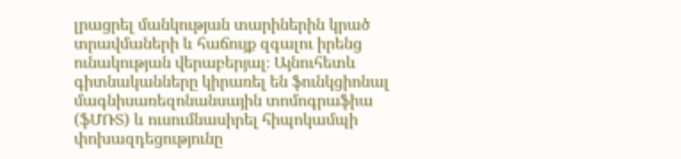լրացրել մանկության տարիներին կրած տրավմաների և հաճույք զգալու իրենց ունակության վերաբերյալ։ Այնուհետև գիտնականները կիրառել են ֆունկցիոնալ մագնիսառեզոնանսային տոմոգրաֆիա (ֆՄՌՏ) և ուսումնասիրել հիպոկամպի փոխազդեցությունը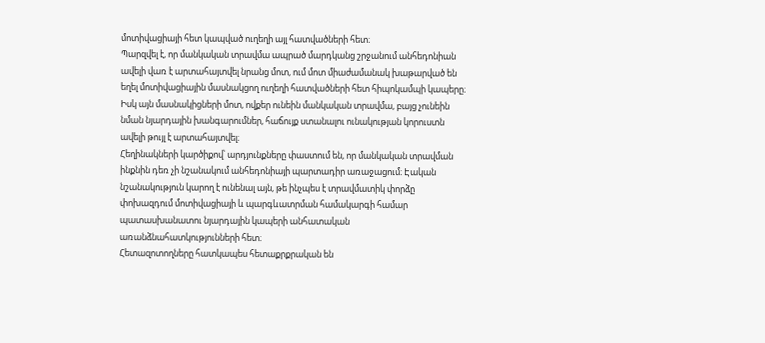մոտիվացիայի հետ կապված ուղեղի այլ հատվածների հետ։
Պարզվել է, որ մանկական տրավմա ապրած մարդկանց շրջանում անհեդոնիան ավելի վառ է արտահայտվել նրանց մոտ, ում մոտ միաժամանակ խաթարված են եղել մոտիվացիային մասնակցող ուղեղի հատվածների հետ հիպոկամպի կապերը։ Իսկ այն մասնակիցների մոտ, ովքեր ունեին մանկական տրավմա, բայց չունեին նման նյարդային խանգարումներ, հաճույք ստանալու ունակության կորուստն ավելի թույլ է արտահայտվել։
Հեղինակների կարծիքով՝ արդյունքները փաստում են, որ մանկական տրավման ինքնին դեռ չի նշանակում անհեդոնիայի պարտադիր առաջացում։ Էական նշանակություն կարող է ունենալ այն, թե ինչպես է տրավմատիկ փորձը փոխազդում մոտիվացիայի և պարգևատրման համակարգի համար պատասխանատու նյարդային կապերի անհատական առանձնահատկությունների հետ։
Հետազոտողները հատկապես հետաքրքրական են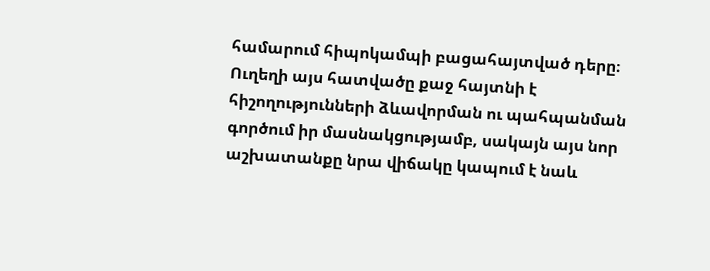համարում հիպոկամպի բացահայտված դերը։ Ուղեղի այս հատվածը քաջ հայտնի է հիշողությունների ձևավորման ու պահպանման գործում իր մասնակցությամբ, սակայն այս նոր աշխատանքը նրա վիճակը կապում է նաև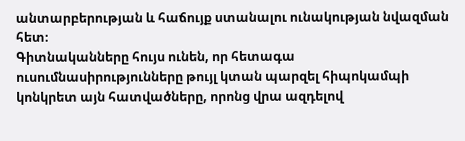անտարբերության և հաճույք ստանալու ունակության նվազման հետ։
Գիտնականները հույս ունեն, որ հետագա ուսումնասիրությունները թույլ կտան պարզել հիպոկամպի կոնկրետ այն հատվածները, որոնց վրա ազդելով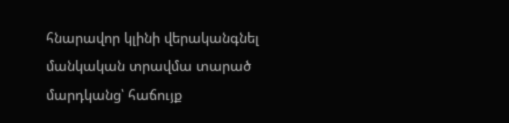հնարավոր կլինի վերականգնել մանկական տրավմա տարած մարդկանց՝ հաճույք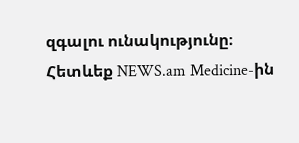զգալու ունակությունը։
Հետևեք NEWS.am Medicine-ին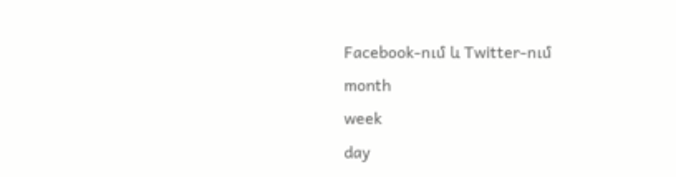Facebook-ում և Twitter-ում
month
week
day